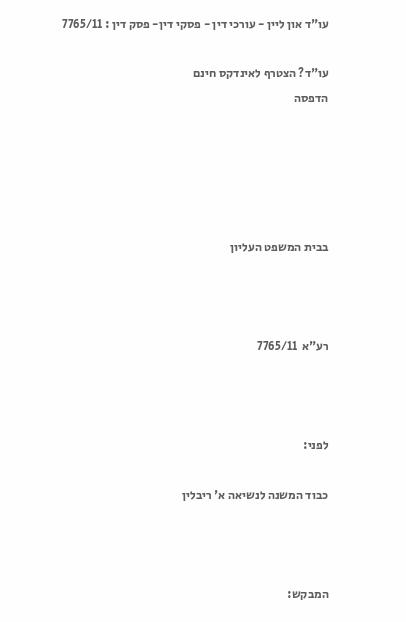עו"ד און ליין - עורכי דין - פסקי דין- פסק דין : 7765/11

עו"ד? הצטרף לאינדקס חינם
הדפסה





בבית המשפט העליון



רע"א  7765/11



לפני:

כבוד המשנה לנשיאה א' ריבלין



המבקש: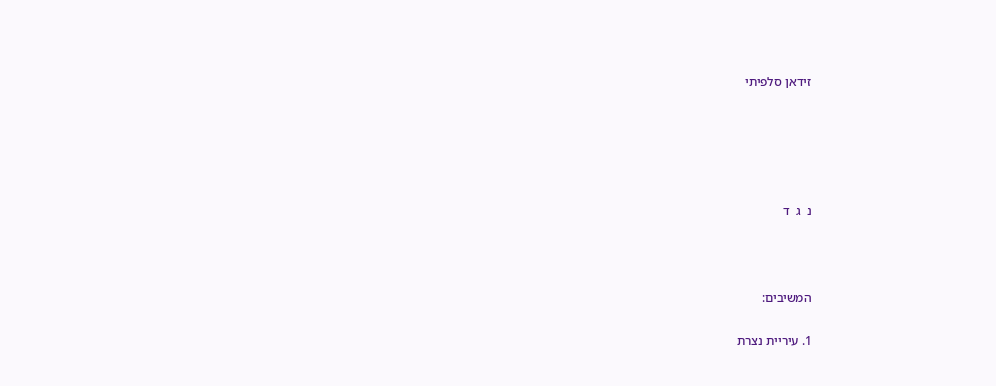זידאן סלפיתי





נ  ג  ד



המשיבים:

1. עיריית נצרת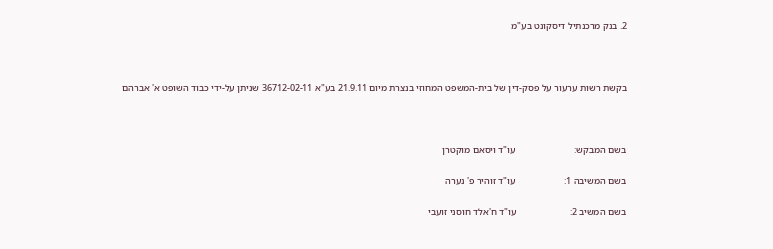2. בנק מרכנתיל דיסקונט בע"מ



בקשת רשות ערעור על פסק-דין של בית-המשפט המחוזי בנצרת מיום 21.9.11 בע"א 36712-02-11 שניתן על-ידי כבוד השופט א' אברהם



בשם המבקש:                        עו"ד ויסאם מוקטרן

בשם המשיבה 1:                    עו"ד זוהיר פ' נערה

בשם המשיב 2:                      עו"ד ח'אלד חוסני זועבי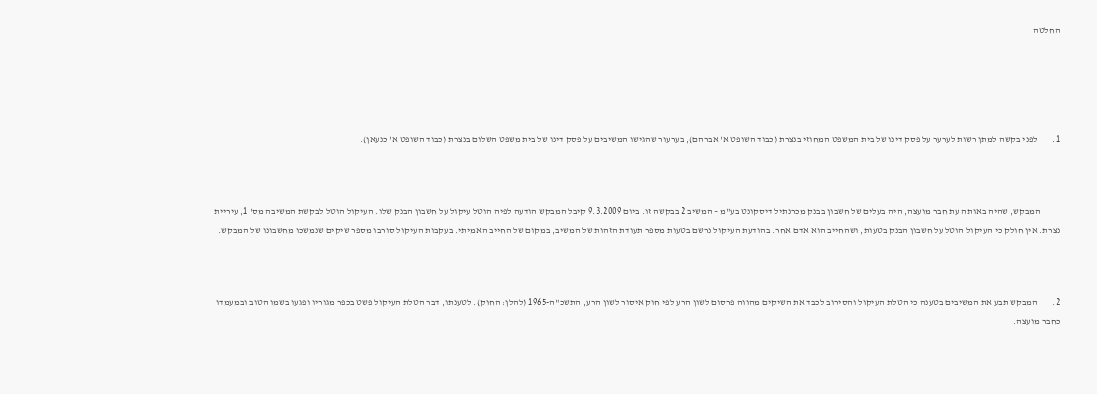החלטה





1.        לפני בקשה למתן רשות לערער על פסק דינו של בית המשפט המחוזי בנצרת (כבוד השופט א' אברהם), בערעור שהגישו המשיבים על פסק דינו של בית משפט השלום בנצרת (כבוד השופט א' כנעאן).



           המבקש, שהיה באותה עת חבר מועצה, היה בעלים של חשבון בבנק מכרנתיל דיסקונט בע"מ – המשיב 2 בבקשה זו. ביום 9.3.2009 קיבל המבקש הודעה לפיה הוטל עיקול על חשבון הבנק שלו. העיקול הוטל לבקשת המשיבה מס' 1, עיריית נצרת. אין חולק כי העיקול הוטל על חשבון הבנק בטעות, ושהחייב הוא אדם אחר. בהודעת העיקול נרשם בטעות מספר תעודת הזהות של המשיב, במקום של החייב האמיתי. בעקבות העיקול סורבו מספר שיקים שנמשכו מחשבונו של המבקש.



2.        המבקש תבע את המשיבים בטענה כי הטלת העיקול והסירוב לכבד את השיקים מהווה פרסום לשון הרע לפי חוק איסור לשון הרע, התשכ"ה-1965 (להלן: החוק). לטענתו, דבר הטלת העיקול פשט בכפר מגוריו ופגעו בשמו הטוב ובמעמדו כחבר מועצה.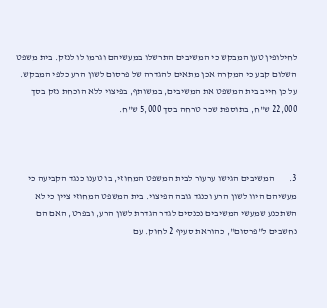לחילופין טען המבקש כי המשיבים התרשלו במעשיהם וגרמו לו לנזק. בית משפט השלום קבע כי המקרה אכן מתאים להגדרה של פרסום לשון הרע כלפי המבקש. על כן חייב בית המשפט את המשיבים, במשותף, בפיצוי ללא הוכחת נזק בסך 22,000 ש"ח, בתוספת שכר טרחה בסך 5,000 ש"ח.



3.        המשיבים הגישו ערעור לבית המשפט המחוזי, בו טענו כנגד הקביעה כי מעשיהם היוו לשון הרע וכנגד גובה הפיצוי. בית המשפט המחוזי ציין כי לא השתכנע שמעשי המשיבים נכנסים לגדר הגדרת לשון הרע, ובפרט, האם הם נחשבים ל"פרסום", כהוראת סעיף 2 לחוק. עם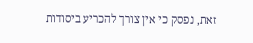זאת, נפסק כי אין צורך להכריע ביסודות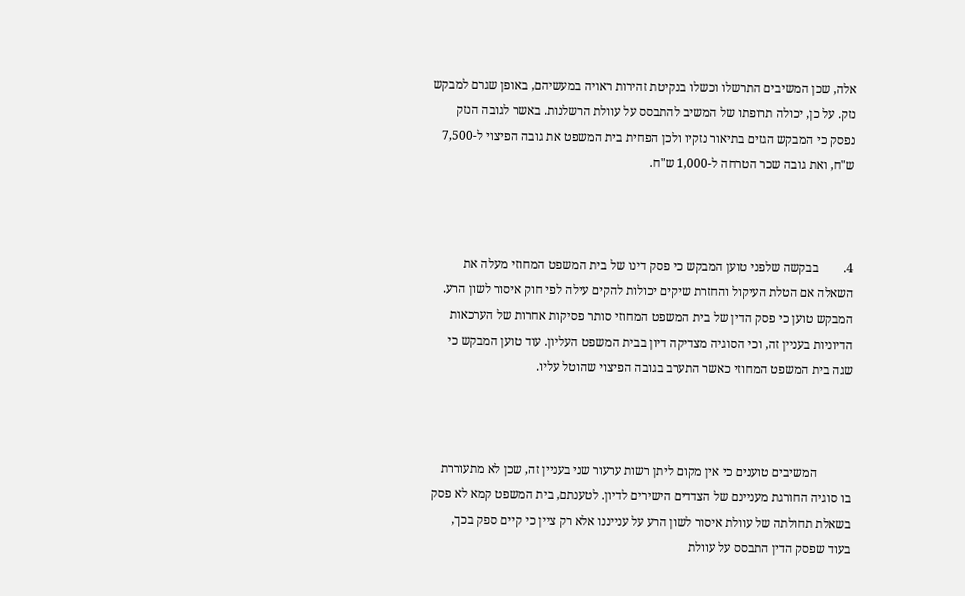אלה, שכן המשיבים התרשלו וכשלו בנקיטת זהירות ראויה במעשיהם, באופן שגרם למבקש נזק. על כן, יכולה תרופתו של המשיב להתבסס על עוולת הרשלנות. באשר לגובה הנזק נפסק כי המבקש הגזים בתיאור נזקיו ולכן הפחית בית המשפט את גובה הפיצוי ל-7,500 ש"ח, ואת גובה שכר הטרחה ל-1,000 ש"ח.



4.        בבקשה שלפני טוען המבקש כי פסק דינו של בית המשפט המחוזי מעלה את השאלה אם הטלת העיקול והחזרת שיקים יכולות להקים עילה לפי חוק איסור לשון הרע. המבקש טוען כי פסק הדין של בית המשפט המחוזי סותר פסיקות אחרות של הערכאות הדיוניות בעניין זה, וכי הסוגיה מצדיקה דיון בבית המשפט העליון. עוד טוען המבקש כי שגה בית המשפט המחוזי כאשר התערב בגובה הפיצוי שהוטל עליו.



           המשיבים טוענים כי אין מקום ליתן רשות ערעור שני בעניין זה, שכן לא מתעוררת בו סוגיה החורגת מעניינם של הצדדים הישירים לדיון. לטענתם, בית המשפט קמא לא פסק בשאלת תחולתה של עוולת איסור לשון הרע על ענייננו אלא רק ציין כי קיים ספק בכך, בעוד שפסק הדין התבסס על עוולת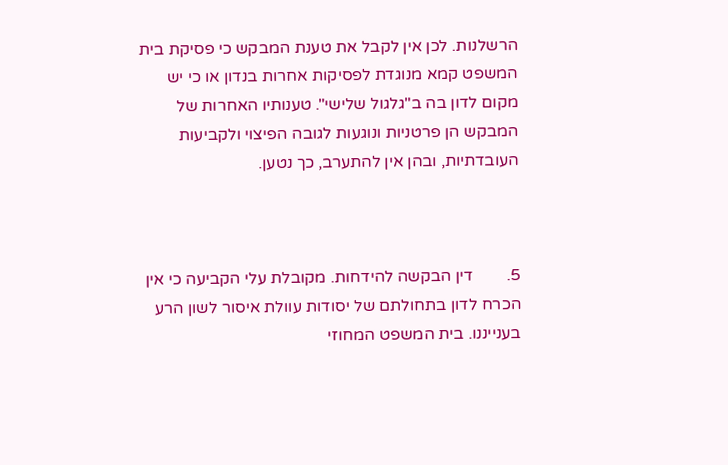הרשלנות. לכן אין לקבל את טענת המבקש כי פסיקת בית המשפט קמא מנוגדת לפסיקות אחרות בנדון או כי יש מקום לדון בה ב"גלגול שלישי". טענותיו האחרות של המבקש הן פרטניות ונוגעות לגובה הפיצוי ולקביעות העובדתיות, ובהן אין להתערב, כך נטען.



5.        דין הבקשה להידחות. מקובלת עלי הקביעה כי אין הכרח לדון בתחולתם של יסודות עוולת איסור לשון הרע בענייננו. בית המשפט המחוזי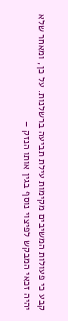קבע כי פעולות המשיבים מקימות עילת תביעה ברשלנות. על כן, ומאחר שלא יהיה זכאי המבקש לפיצוי נוסף בגין אותו הנזק –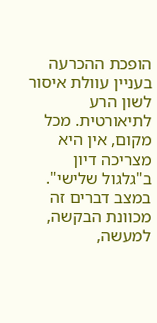הופכת ההכרעה בעניין עוולת איסור לשון הרע לתיאורטית. מכל מקום, אין היא מצריכה דיון ב"גלגול שלישי". במצב דברים זה מכוונת הבקשה, למעשה,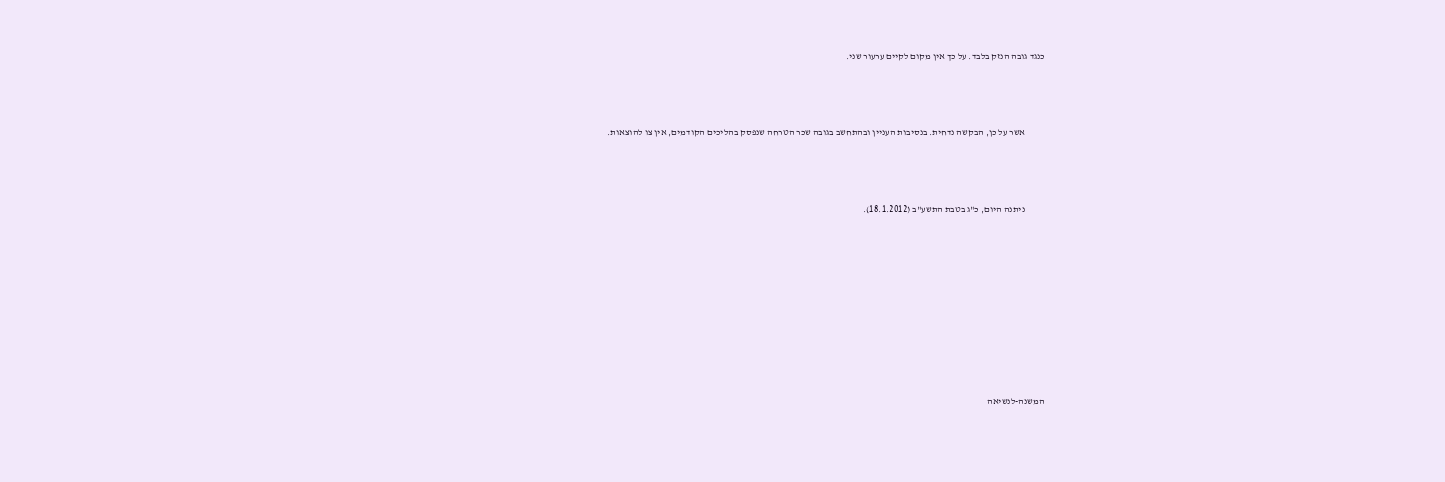כנגד גובה הנזק בלבד. על כך אין מקום לקיים ערעור שני.



           אשר על כן, הבקשה נדחית. בנסיבות העניין ובהתחשב בגובה שכר הטרחה שנפסק בהליכים הקודמים, אין צו להוצאות.



           ניתנה היום, כ"ג בטבת התשע"ב (18.1.2012).









המשנה-לנשיאה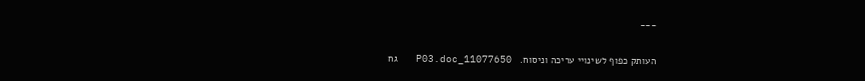___

העותק כפוף לשינויי עריכה וניסוח.   11077650_P03.doc   גח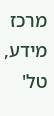מרכז מידע, טל'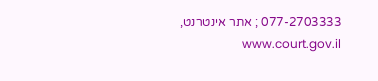077-2703333 ; אתר אינטרנט,  www.court.gov.il